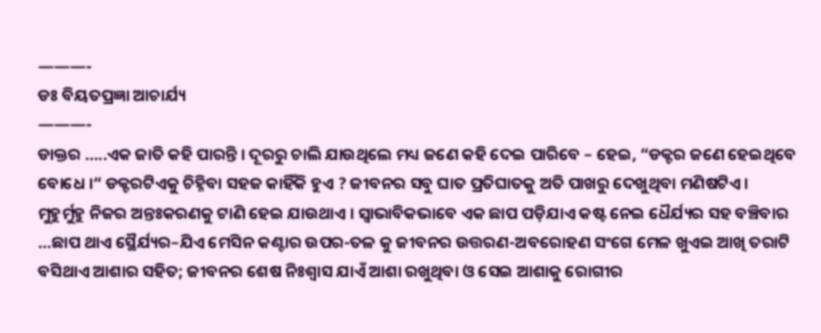———-
ଡଃ ବିୟତପ୍ରଜ୍ଞା ଆଚାର୍ଯ୍ୟ
———-
ଡାକ୍ତର …..ଏକ ଜାତି କହି ପାରନ୍ତି । ଦୂରରୁ ଚାଲି ଯାଉଥିଲେ ମଧ୍ୟ ଜଣେ କହି ଦେଇ ପାରିବେ – ହେଇ, “ଡକ୍ଟର ଜଣେ ହେଇଥିବେ ବୋଧେ ।“ ଡକ୍ଟରଟିଏକୁ ଚିହ୍ନିବା ସହଜ କାହିଁକି ହୁଏ ? ଜୀବନର ସବୁ ଘାତ ପ୍ରତିଘାତକୁ ଅତି ପାଖରୁ ଦେଖୁଥିବା ମଣିଷଟିଏ ।
ମୁହୁର୍ମୁହୁ ନିଜର ଅନ୍ତଃକରଣକୁ ଟାଣି ହେଇ ଯାଉଥାଏ । ସ୍ୱାଭାବିକଭାବେ ଏକ ଛାପ ପଡ଼ିଯାଏ କଷ୍ଟ ନେଇ ଧୈର୍ଯ୍ୟର ସହ ବଞ୍ଚିବାର …ଛାପ ଥାଏ ସ୍ଥୈର୍ଯ୍ୟର–ଯିଏ ମେସିନ କଣ୍ଟାର ଉପର-ତଳ କୁ ଜୀବନର ଉତ୍ତରଣ-ଅବରୋହଣ ସଂଗେ ମେଳ ଖୁଏଇ ଆଖି ତରାଟି ବସିଥାଏ ଆଶାର ସହିତ; ଜୀବନର ଶେଷ ନିଃଶ୍ୱାସ ଯାଏଁ ଆଶା ରଖୁଥିବା ଓ ସେଇ ଆଶାକୁ ରୋଗୀର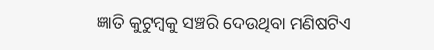ଜ୍ଞାତି କୁଟୁମ୍ବକୁ ସଞ୍ଚରି ଦେଉଥିବା ମଣିଷଟିଏ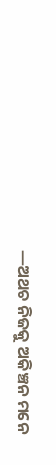—ଅଥଚ ନିଜକୁ ଅକିଞ୍ଚନ ମନେ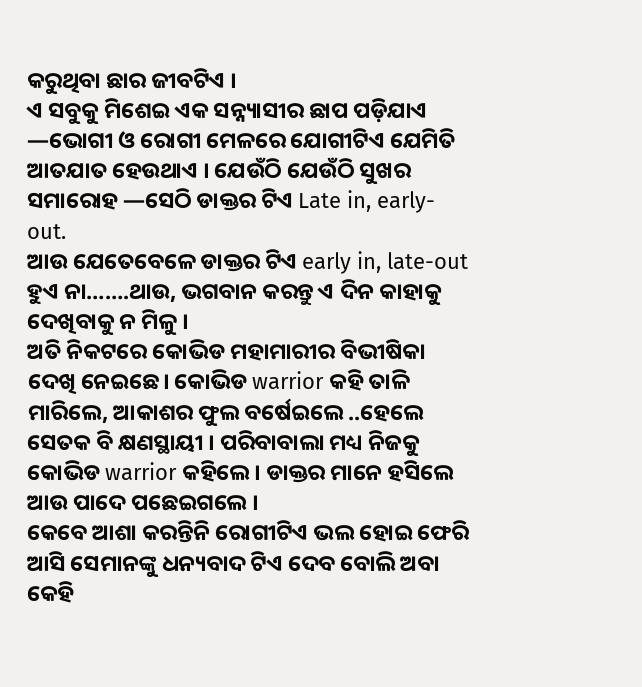କରୁଥିବା ଛାର ଜୀବଟିଏ ।
ଏ ସବୁକୁ ମିଶେଇ ଏକ ସନ୍ନ୍ୟାସୀର ଛାପ ପଡ଼ିଯାଏ —ଭୋଗୀ ଓ ରୋଗୀ ମେଳରେ ଯୋଗୀଟିଏ ଯେମିତି ଆତଯାତ ହେଉଥାଏ । ଯେଉଁଠି ଯେଉଁଠି ସୁଖର ସମାରୋହ —ସେଠି ଡାକ୍ତର ଟିଏ Late in, early-out.
ଆଉ ଯେତେବେଳେ ଡାକ୍ତର ଟିଏ early in, late-out ହୁଏ ନା…….ଥାଉ, ଭଗବାନ କରନ୍ତୁ ଏ ଦିନ କାହାକୁ ଦେଖିବାକୁ ନ ମିଳୁ ।
ଅତି ନିକଟରେ କୋଭିଡ ମହାମାରୀର ବିଭୀଷିକା ଦେଖି ନେଇଛେ। କୋଭିଡ warrior କହି ତାଳି ମାରିଲେ, ଆକାଶର ଫୁଲ ବର୍ଷେଇଲେ ..ହେଲେ ସେତକ ବି କ୍ଷଣସ୍ଥାୟୀ । ପରିବାବାଲା ମଧ୍ୟ ନିଜକୁ କୋଭିଡ warrior କହିଲେ । ଡାକ୍ତର ମାନେ ହସିଲେ ଆଉ ପାଦେ ପଛେଇଗଲେ ।
କେବେ ଆଶା କରନ୍ତିନି ରୋଗୀଟିଏ ଭଲ ହୋଇ ଫେରି ଆସି ସେମାନଙ୍କୁ ଧନ୍ୟବାଦ ଟିଏ ଦେବ ବୋଲି ଅବା କେହି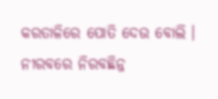କରତାଳିରେ ପୋତି ଦେଉ ବୋଲି ।
ନୀରବରେ ନିରବଛିନ୍ନ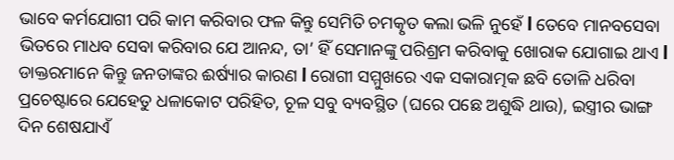ଭାବେ କର୍ମଯୋଗୀ ପରି କାମ କରିବାର ଫଳ କିନ୍ତୁ ସେମିତି ଚମତ୍କୃତ କଲା ଭଳି ନୁହେଁ l ତେବେ ମାନବସେବା ଭିତରେ ମାଧବ ସେବା କରିବାର ଯେ ଆନନ୍ଦ, ତା’ ହିଁ ସେମାନଙ୍କୁ ପରିଶ୍ରମ କରିବାକୁ ଖୋରାକ ଯୋଗାଇ ଥାଏ l
ଡାକ୍ତରମାନେ କିନ୍ତୁ ଜନତାଙ୍କର ଈର୍ଷ୍ୟାର କାରଣ l ରୋଗୀ ସମ୍ମୁଖରେ ଏକ ସକାରାତ୍ମକ ଛବି ତୋଳି ଧରିବା ପ୍ରଚେଷ୍ଟାରେ ଯେହେତୁ ଧଳାକୋଟ ପରିହିତ, ଚୂଳ ସବୁ ବ୍ୟବସ୍ଥିତ (ଘରେ ପଛେ ଅଶୁଦ୍ଧି ଥାଉ), ଇସ୍ତ୍ରୀର ଭାଙ୍ଗ ଦିନ ଶେଷଯାଏଁ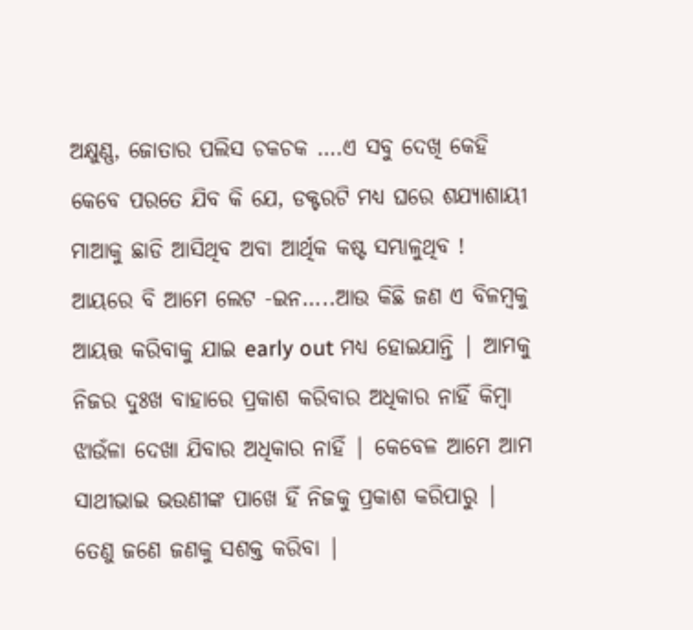ଅକ୍ଷୁଣ୍ଣ, ଜୋତାର ପଲିସ ଚକଚକ ….ଏ ସବୁ ଦେଖି କେହି କେବେ ପରତେ ଯିବ କି ଯେ, ଡକ୍ଟରଟି ମଧ୍ୟ ଘରେ ଶଯ୍ୟାଶାୟୀ ମାଆକୁ ଛାଡି ଆସିଥିବ ଅବା ଆର୍ଥିକ କଷ୍ଟ ସମ୍ଭାଳୁଥିବ !
ଆୟରେ ବି ଆମେ ଲେଟ -ଇନ…..ଆଉ କିଛି ଜଣ ଏ ବିଳମ୍ବକୁ ଆୟତ୍ତ କରିବାକୁ ଯାଇ early out ମଧ୍ୟ ହୋଇଯାନ୍ତି | ଆମକୁ ନିଜର ଦୁଃଖ ବାହାରେ ପ୍ରକାଶ କରିବାର ଅଧିକାର ନାହିଁ କିମ୍ବା ଝାଉଁଳା ଦେଖା ଯିବାର ଅଧିକାର ନାହିଁ | କେବେଳ ଆମେ ଆମ ସାଥୀଭାଇ ଭଉଣୀଙ୍କ ପାଖେ ହିଁ ନିଜକୁ ପ୍ରକାଶ କରିପାରୁ | ତେଣୁ ଜଣେ ଜଣକୁ ସଶକ୍ତ କରିବା |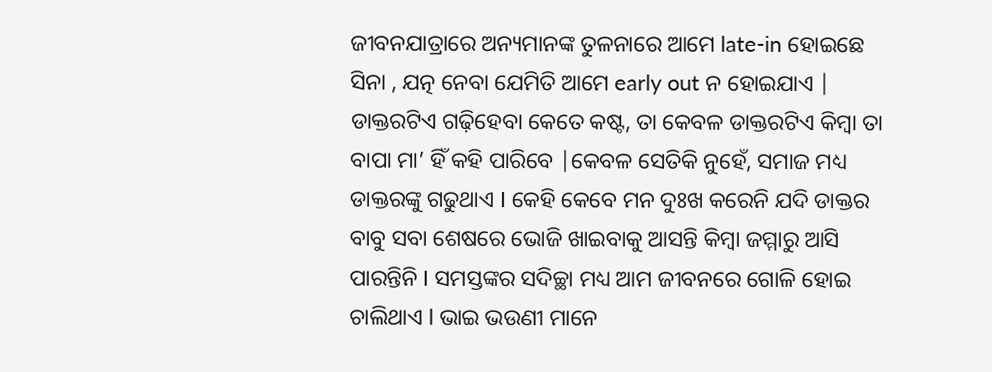ଜୀବନଯାତ୍ରାରେ ଅନ୍ୟମାନଙ୍କ ତୁଳନାରେ ଆମେ late-in ହୋଇଛେ ସିନା , ଯତ୍ନ ନେବା ଯେମିତି ଆମେ early out ନ ହୋଇଯାଏ | ଡାକ୍ତରଟିଏ ଗଢ଼ିହେବା କେତେ କଷ୍ଟ, ତା କେବଳ ଡାକ୍ତରଟିଏ କିମ୍ବା ତା ବାପା ମା’ ହିଁ କହି ପାରିବେ |କେବଳ ସେତିକି ନୁହେଁ, ସମାଜ ମଧ୍ୟ ଡାକ୍ତରଙ୍କୁ ଗଢୁଥାଏ I କେହି କେବେ ମନ ଦୁଃଖ କରେନି ଯଦି ଡାକ୍ତର ବାବୁ ସବା ଶେଷରେ ଭୋଜି ଖାଇବାକୁ ଆସନ୍ତି କିମ୍ବା ଜମ୍ମାରୁ ଆସି ପାରନ୍ତିନି I ସମସ୍ତଙ୍କର ସଦିଚ୍ଛା ମଧ୍ୟ ଆମ ଜୀବନରେ ଗୋଳି ହୋଇ ଚାଲିଥାଏ l ଭାଇ ଭଉଣୀ ମାନେ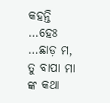କହନ୍ତି …ହେଃ …ଛାଡ଼ ମ, ତୁ ବାପା ମା ଙ୍କ କଥା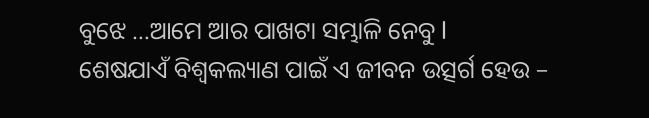ବୁଝେ …ଆମେ ଆର ପାଖଟା ସମ୍ଭାଳି ନେବୁ l
ଶେଷଯାଏଁ ବିଶ୍ୱକଲ୍ୟାଣ ପାଇଁ ଏ ଜୀବନ ଉତ୍ସର୍ଗ ହେଉ –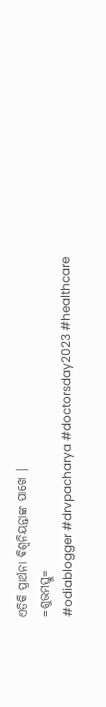ଏତିକି ପ୍ରାର୍ଥନା ଵିଶ୍ଵନିୟନ୍ତାଙ୍କ ପାଖେ |
=ଶୁଭମସ୍ତୁ=
#odiablogger #drvpacharya #doctorsday2023 #healthcare